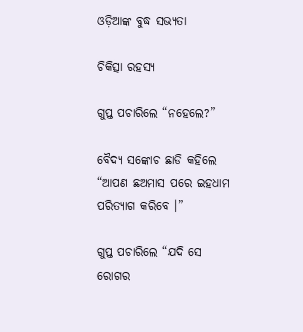ଓଡ଼ିଆଙ୍କ ବୁଦ୍ଧ ସଭ୍ୟତା

ଚିକିତ୍ସା ରହସ୍ୟ

ଗୁପ୍ତ ପଚାରିଲେ “ନହେଲେ?”

ବୈଦ୍ୟ ସଙ୍କୋଚ ଛାଡି କହିଲେ “ଆପଣ ଛଅମାସ ପରେ ଇହଧାମ ପରିତ୍ୟାଗ କରିବେ ।”

ଗୁପ୍ତ ପଚାରିଲେ “ଯଦି ସେ ରୋଗର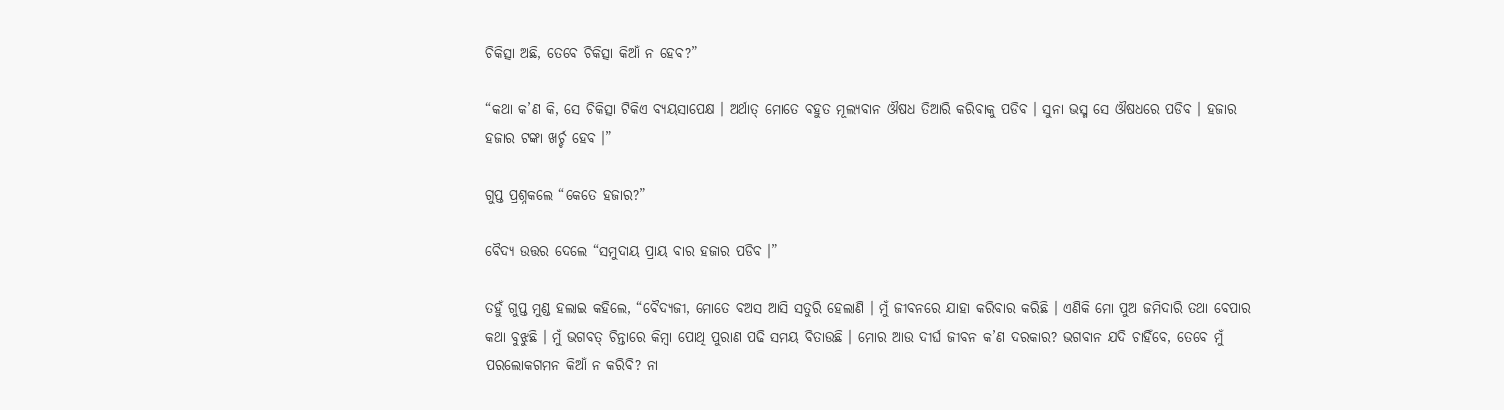ଚିକିତ୍ସା ଅଛି, ତେବେ ଚିକିତ୍ସା କିଆଁ ନ ହେବ?”

“କଥା କ’ଣ କି, ସେ ଚିକିତ୍ସା ଟିକିଏ ବ୍ୟୟସାପେକ୍ଷ । ଅର୍ଥାତ୍ ମୋତେ ବହୁତ ମୂଲ୍ୟବାନ ଔଷଧ ତିଆରି କରିବାକୁ ପଡିବ । ସୁନା ଭସ୍ମ ସେ ଔଷଧରେ ପଡିବ । ହଜାର ହଜାର ଟଙ୍କା ଖର୍ଚ୍ଚ ହେବ ।”

ଗୁପ୍ତ ପ୍ରଶ୍ନକଲେ “କେତେ ହଜାର?”

ବୈଦ୍ୟ ଉତ୍ତର ଦେଲେ “ସମୁଦାୟ ପ୍ରାୟ ବାର ହଜାର ପଡିବ ।”

ତହୁଁ ଗୁପ୍ତ ମୁଣ୍ଡ ହଲାଇ କହିଲେ, “ବୈଦ୍ୟଜୀ, ମୋତେ ବଅସ ଆସି ସତୁରି ହେଲାଣି । ମୁଁ ଜୀବନରେ ଯାହା କରିବାର କରିଛି । ଏଣିକି ମୋ ପୁଅ ଜମିଦାରି ତଥା ବେପାର କଥା ବୁଝୁଛି । ମୁଁ ଭଗବତ୍ ଚିନ୍ତାରେ କିମ୍ବା ପୋଥି ପୁରାଣ ପଢି ସମୟ ବିତାଉଛି । ମୋର ଆଉ ଦୀର୍ଘ ଜୀବନ କ’ଣ ଦରକାର? ଭଗବାନ ଯଦି ଚାହିଁବେ, ତେବେ ମୁଁ ପରଲୋକଗମନ କିଆଁ ନ କରିବି? ନା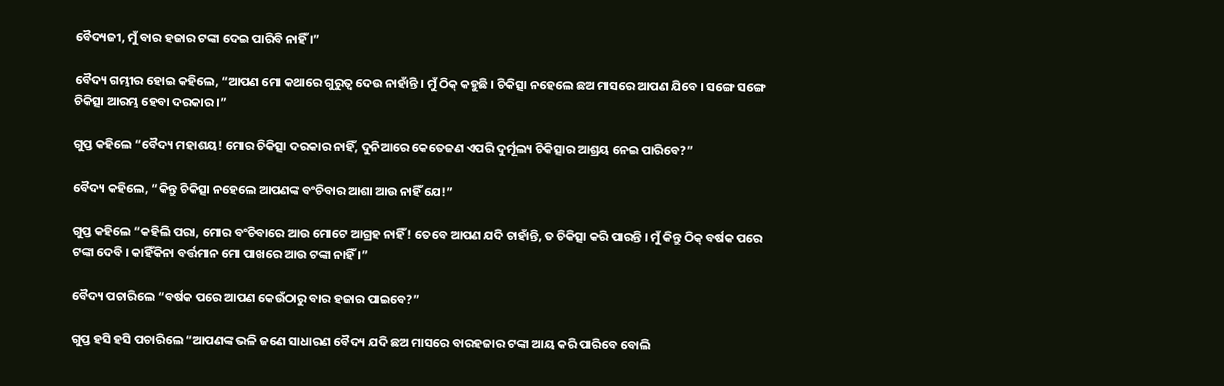ବୈଦ୍ୟଜୀ, ମୁଁ ବାର ହଜାର ଟଙ୍କା ଦେଇ ପାରିବି ନାହିଁ ।”

ବୈଦ୍ୟ ଗମ୍ଭୀର ହୋଇ କହିଲେ, “ଆପଣ ମୋ କଥାରେ ଗୁରୁତ୍ୱ ଦେଉ ନାହାଁନ୍ତି । ମୁଁ ଠିକ୍ କହୁଛି । ଚିକିତ୍ସା ନହେଲେ ଛଅ ମାସରେ ଆପଣ ଯିବେ । ସଙ୍ଗେ ସଙ୍ଗେ ଚିକିତ୍ସା ଆରମ୍ଭ ହେବା ଦରକାର ।”

ଗୁପ୍ତ କହିଲେ “ବୈଦ୍ୟ ମହାଶୟ! ମୋର ଚିକିତ୍ସା ଦରକାର ନାହିଁ, ଦୁନିଆରେ କେତେଜଣ ଏପରି ଦୁର୍ମୂଲ୍ୟ ଚିକିତ୍ସାର ଆଶ୍ରୟ ନେଇ ପାରିବେ?”

ବୈଦ୍ୟ କହିଲେ, “କିନ୍ତୁ ଚିକିତ୍ସା ନହେଲେ ଆପଣଙ୍କ ବଂଚିବାର ଆଶା ଆଉ ନାହିଁ ଯେ!”

ଗୁପ୍ତ କହିଲେ “କହିଲି ପରା, ମୋର ବଂଚିବାରେ ଆଉ ମୋଟେ ଆଗ୍ରହ ନାହିଁ! ତେବେ ଆପଣ ଯଦି ଚାହାଁନ୍ତି, ତ ଚିକିତ୍ସା କରି ପାରନ୍ତି । ମୁଁ କିନ୍ତୁ ଠିକ୍ ବର୍ଷକ ପରେ ଟଙ୍କା ଦେବି । କାହିଁକିନା ବର୍ତ୍ତମାନ ମୋ ପାଖରେ ଆଉ ଟଙ୍କା ନାହିଁ ।”

ବୈଦ୍ୟ ପଚାରିଲେ “ବର୍ଷକ ପରେ ଆପଣ କେଉଁଠାରୁ ବାର ହଜାର ପାଇବେ?”

ଗୁପ୍ତ ହସି ହସି ପଚାରିଲେ “ଆପଣଙ୍କ ଭଳି ଜଣେ ସାଧାରଣ ବୈଦ୍ୟ ଯଦି ଛଅ ମାସରେ ବାରହଜାର ଟଙ୍କା ଆୟ କରି ପାରିବେ ବୋଲି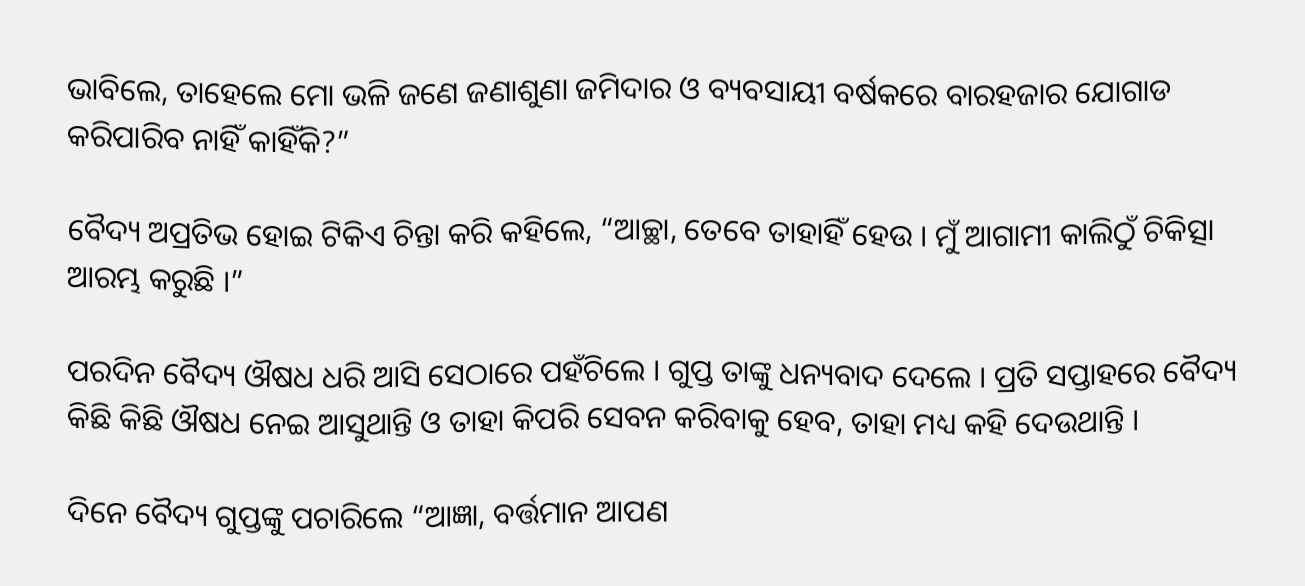ଭାବିଲେ, ତାହେଲେ ମୋ ଭଳି ଜଣେ ଜଣାଶୁଣା ଜମିଦାର ଓ ବ୍ୟବସାୟୀ ବର୍ଷକରେ ବାରହଜାର ଯୋଗାଡ କରିପାରିବ ନାହିଁ କାହିଁକି?”

ବୈଦ୍ୟ ଅପ୍ରତିଭ ହୋଇ ଟିକିଏ ଚିନ୍ତା କରି କହିଲେ, “ଆଚ୍ଛା, ତେବେ ତାହାହିଁ ହେଉ । ମୁଁ ଆଗାମୀ କାଲିଠୁଁ ଚିକିତ୍ସା ଆରମ୍ଭ କରୁଛି ।”

ପରଦିନ ବୈଦ୍ୟ ଔଷଧ ଧରି ଆସି ସେଠାରେ ପହଁଚିଲେ । ଗୁପ୍ତ ତାଙ୍କୁ ଧନ୍ୟବାଦ ଦେଲେ । ପ୍ରତି ସପ୍ତାହରେ ବୈଦ୍ୟ କିଛି କିଛି ଔଷଧ ନେଇ ଆସୁଥାନ୍ତି ଓ ତାହା କିପରି ସେବନ କରିବାକୁ ହେବ, ତାହା ମଧ୍ୟ କହି ଦେଉଥାନ୍ତି ।

ଦିନେ ବୈଦ୍ୟ ଗୁପ୍ତଙ୍କୁ ପଚାରିଲେ “ଆଜ୍ଞା, ବର୍ତ୍ତମାନ ଆପଣ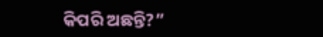କିପରି ଅଛନ୍ତି?”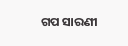ଗପ ସାରଣୀ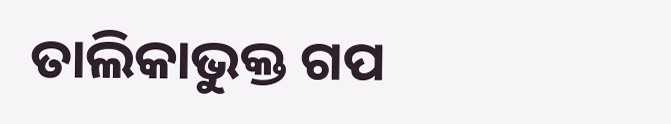ତାଲିକାଭୁକ୍ତ ଗପ